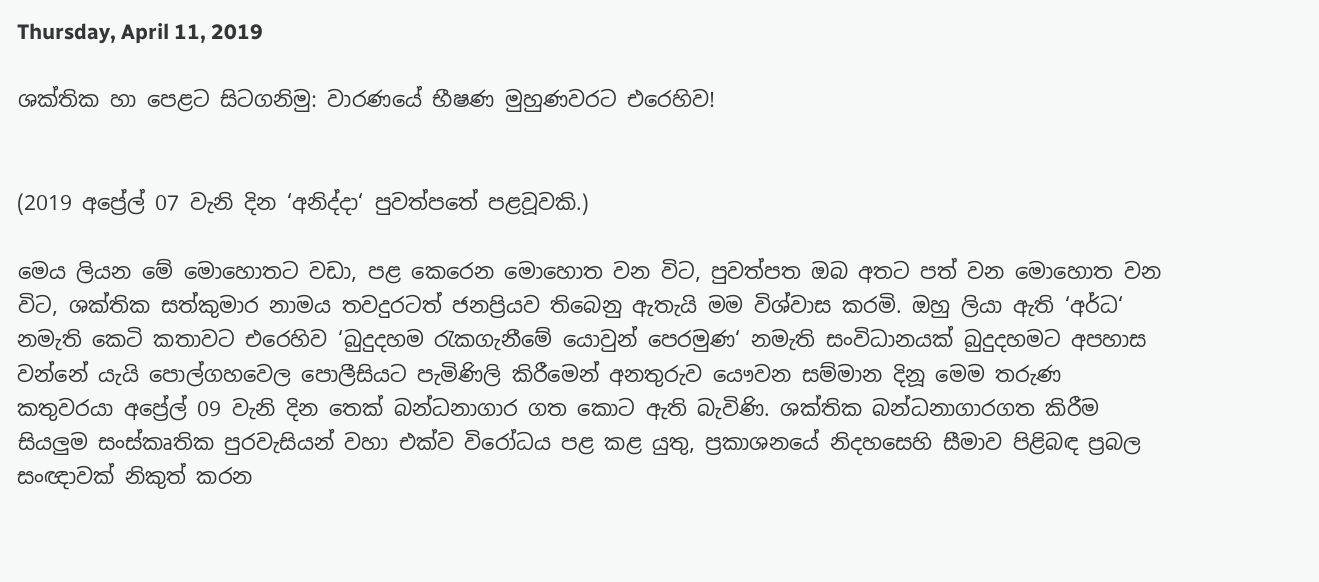Thursday, April 11, 2019

ශක්තික හා පෙළට සිටගනිමු: වාරණයේ භීෂණ මුහුණවරට එරෙහිව!


(2019 අප්‍රේල් 07 වැනි දින ‘අනිද්දා‘ පුවත්පතේ පළවූවකි.)

මෙය ලියන මේ මොහොතට වඩා, පළ කෙරෙන මොහොත වන විට, පුවත්පත ඔබ අතට පත් වන මොහොත වන විට, ශක්තික සත්කුමාර නාමය තවදුරටත් ජනප්‍රියව තිබෙනු ඇතැයි මම විශ්වාස කරමි. ඔහු ලියා ඇති ‘අර්ධ‘ නමැති කෙටි කතාවට එරෙහිව ‘බුදුදහම රැකගැනීමේ යොවුන් පෙරමුණ‘ නමැති සංවිධානයක් බුදුදහමට අපහාස වන්නේ යැයි පොල්ගහවෙල පොලීසියට පැමිණිලි කිරීමෙන් අනතුරුව යෞවන සම්මාන දිනූ මෙම තරුණ කතුවරයා අප්‍රේල් 09 වැනි දින තෙක් බන්ධනාගාර ගත කොට ඇති බැවිණි. ශක්තික බන්ධනාගාරගත කිරීම සියලුම සංස්කෘතික පුරවැසියන් වහා එක්ව විරෝධය පළ කළ යුතු, ප්‍රකාශනයේ නිදහසෙහි සීමාව පිළිබඳ ප්‍රබල සංඥාවක් නිකුත් කරන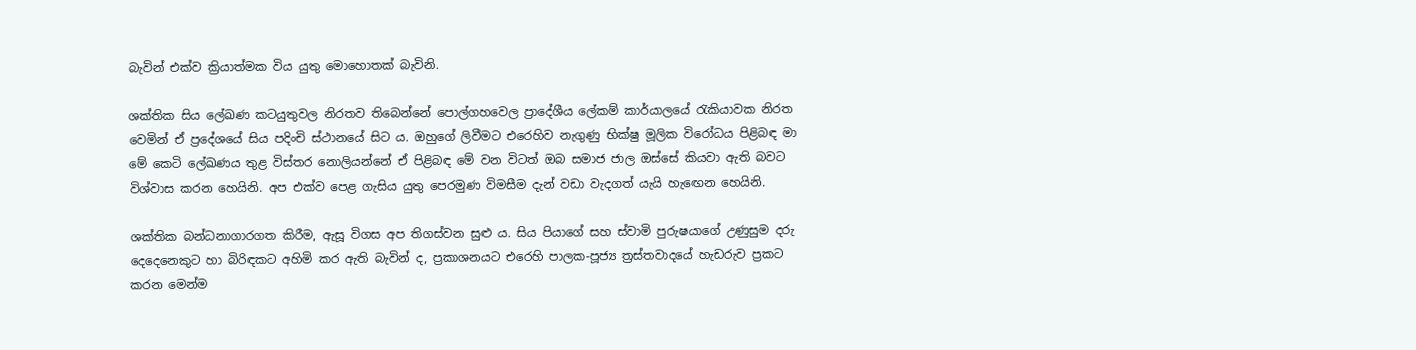බැවින් එක්ව ක්‍රියාත්මක විය යුතු මොහොතක් බැවිනි.

ශක්තික සිය ලේඛණ කටයුතුවල නිරතව තිබෙන්නේ පොල්ගහවෙල ප්‍රාදේශීය ලේකම් කාර්යාලයේ රැකියාවක නිරත වෙමින් ඒ ප්‍රදේශයේ සිය පදිංචි ස්ථානයේ සිට ය. ඔහුගේ ලිවීමට එරෙහිව නැගුණු භික්ෂු මූලික විරෝධය පිළිබඳ මා මේ කෙටි ලේඛණය තුළ විස්තර නොලියන්නේ ඒ පිළිබඳ මේ වන විටත් ඔබ සමාජ ජාල ඔස්සේ කියවා ඇති බවට විශ්වාස කරන හෙයිනි. අප එක්ව පෙළ ගැසිය යුතු පෙරමුණ විමසීම දැන් වඩා වැදගත් යැයි හැඟෙන හෙයිනි.

ශක්තික බන්ධනාගාරගත කිරීම, ඇසූ විගස අප තිගස්වන සුළු ය. සිය පියාගේ සහ ස්වාමි පුරුෂයාගේ උණුසුම දරු දෙදෙනෙකුට හා බිරිඳකට අහිමි කර ඇති බැවින් ද, ප්‍රකාශනයට එරෙහි පාලක-පූජ්‍ය ත්‍රස්තවාදයේ හැඩරුව ප්‍රකට කරන මෙන්ම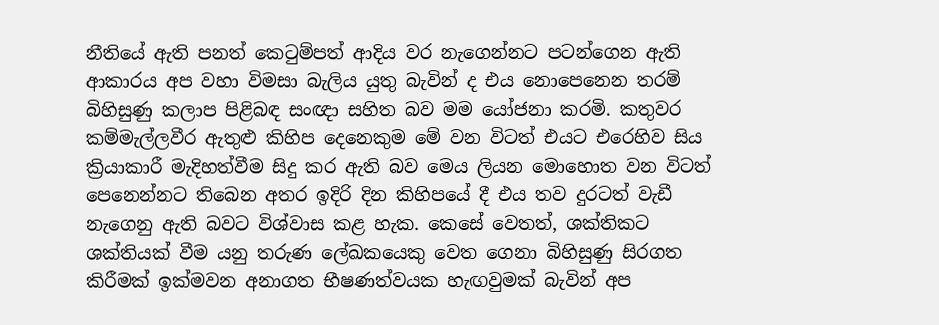නීතියේ ඇති පනත් කෙටුම්පත් ආදිය වර නැගෙන්නට පටන්ගෙන ඇති ආකාරය අප වහා විමසා බැලිය යුතු බැවින් ද එය නොපෙනෙන තරම් බිහිසුණු කලාප පිළිබඳ සංඥා සහිත බව මම යෝජනා කරමි. කතුවර කම්මැල්ලවීර ඇතුළු කිහිප දෙනෙකුම මේ වන විටත් එයට එරෙහිව සිය ක්‍රියාකාරී මැදිහත්වීම සිදු කර ඇති බව මෙය ලියන මොහොත වන විටත් පෙනෙන්නට තිබෙන අතර ඉදිරි දින කිහිපයේ දී එය තව දුරටත් වැඩී නැගෙනු ඇති බවට විශ්වාස කළ හැක. කෙසේ වෙතත්, ශක්තිකට ශක්තියක් වීම යනු තරුණ ලේඛකයෙකු වෙත ගෙනා බිහිසුණු සිරගත කිරීමක් ඉක්මවන අනාගත භීෂණත්වයක හැඟවුමක් බැවින් අප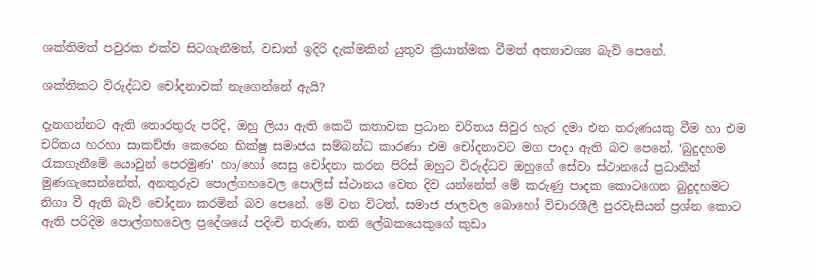ශක්තිමත් පවුරක එක්ව සිටගැනීමත්, වඩාත් ඉදිරි දැක්මකින් යුතුව ක්‍රියාත්මක වීමත් අත්‍යාවශ්‍ය බැව් පෙනේ.

ශක්තිකට විරුද්ධව චෝදනාවක් නැගෙන්නේ ඇයි?

දැනගන්නට ඇති තොරතුරු පරිදි, ඔහු ලියා ඇති කෙටි කතාවක ප්‍රධාන චරිතය සිවුර හැර දමා එන තරුණයකු වීම හා එම චරිතය හරහා සාකච්ඡා කෙරෙන භික්ෂු සමාජය සම්බන්ධ කාරණා එම චෝදනාවට මග පාදා ඇති බව පෙනේ. ‘බුදුදහම රැකගැනීමේ යොවුන් පෙරමුණ‘ හා/හෝ සෙසු චෝදනා කරන පිරිස් ඔහුට විරුද්ධව ඔහුගේ සේවා ස්ථානයේ ප්‍රධානීන් මුණගැසෙන්නේත්, අනතුරුව පොල්ගහවෙල පොලිස් ස්ථානය වෙත දිව යන්නේත් මේ කරුණු පාදක කොටගෙන බුදුදහමට නිගා වී ඇති බැව් චෝදනා කරමින් බව පෙනේ. මේ වන විටත්, සමාජ ජාලවල බොහෝ විචාරශීලී පුරවැසියන් ප්‍රශ්න කොට ඇති පරිදිම පොල්ගහවෙල ප්‍රදේශයේ පදිංචි තරුණ, තනි ලේඛකයෙකුගේ කුඩා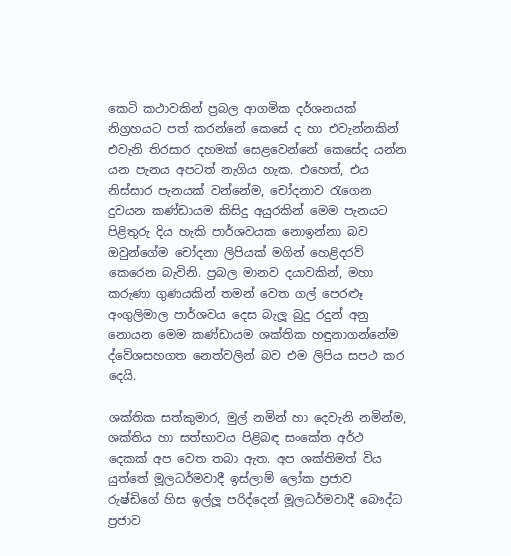කෙටි කථාවකින් ප්‍රබල ආගමික දර්ශනයක් නිග්‍රහයට පත් කරන්නේ කෙසේ ද හා එවැන්නකින් එවැනි තිරසාර දහමක් සෙළවෙන්නේ කෙසේද යන්න යන පැනය අපටත් නැගිය හැක. එහෙත්, එය නිස්සාර පැනයක් වන්නේම, චෝදනාව රැගෙන දුවයන කණ්ඩායම කිසිදු අයුරකින් මෙම පැනයට පිළිතුරු දිය හැකි පාර්ශවයක නොඉන්නා බව ඔවුන්ගේම චෝදනා ලිපියක් මගින් හෙළිදරව් කෙරෙන බැවිනි. ප්‍රබල මානව දයාවකින්, මහා කරුණා ගුණයකින් තමන් වෙත ගල් පෙරළූ අංගුලිමාල පාර්ශවය දෙස බැලූ බුදු රදුන් අනු නොයන මෙම කණ්ඩායම ශක්තික හඳුනාගන්නේම ද්වේශසහගත නෙත්වලින් බව එම ලිපිය සපථ කර දෙයි.

ශක්තික සත්කුමාර, මුල් නමින් හා දෙවැනි නමින්ම, ශක්තිය හා සත්භාවය පිළිබඳ සංකේත අර්ථ දෙකක් අප වෙත තබා ඇත. අප ශක්තිමත් විය යුත්තේ මූලධර්මවාදී ඉස්ලාම් ලෝක ප්‍රජාව රුෂ්ඩිගේ හිස ඉල්ලූ පරිද්දෙන් මූලධර්මවාදී බෞද්ධ ප්‍රජාව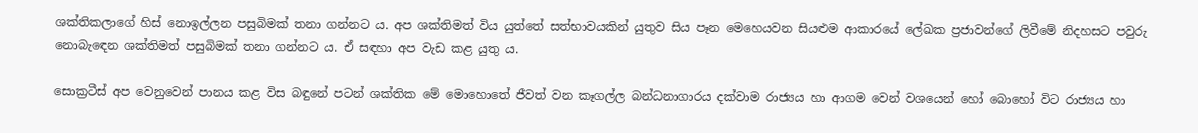ශක්තිකලාගේ හිස් නොඉල්ලන පසුබිමක් තනා ගන්නට ය. අප ශක්තිමත් විය යුත්තේ සත්භාවයකින් යුතුව සිය පෑන මෙහෙයවන සියළුම ආකාරයේ ලේඛක ප්‍රජාවන්ගේ ලිවීමේ නිදහසට පවුරු නොබැඳෙන ශක්තිමත් පසුබිමක් තනා ගන්නට ය. ඒ සඳහා අප වැඩ කළ යුතු ය.

සොක්‍රටීස් අප වෙනුවෙන් පානය කළ විස බඳුනේ පටන් ශක්තික මේ මොහොතේ ජීවත් වන කෑගල්ල බන්ධනාගාරය දක්වාම රාජ්‍යය හා ආගම වෙන් වශයෙන් හෝ බොහෝ විට රාජ්‍යය හා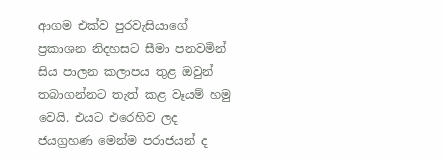ආගම එක්ව පුරවැසියාගේ ප්‍රකාශන නිදහසට සීමා පනවමින් සිය පාලන කලාපය තුළ ඔවුන් තබාගන්නට තැත් කළ වෑයම් හමු වෙයි. එයට එරෙහිව ලද ජයග්‍රහණ මෙන්ම පරාජයන් ද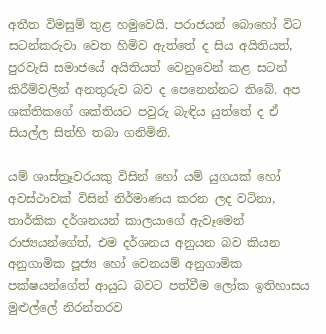අතීත විමසුම් තුළ හමුවෙයි. පරාජයන් බොහෝ විට සටන්කරුවා වෙත හිමිව ඇත්තේ ද සිය අයිතියත්, පුරවැසි සමාජයේ අයිතියත් වෙනුවෙන් කළ සටන් කිරීම්වලින් අනතුරුව බව ද පෙනෙන්නට තිබේ. අප ශක්තිකගේ ශක්තියට පවුරු බැඳිය යුත්තේ ද ඒ සියල්ල සිත්හි තබා ගනිමිනි.

යම් ශාස්ත්‍රෑවරයකු විසින් හෝ යම් යුගයක් හෝ අවස්ථාවක් විසින් නිර්මාණය කරන ලද වටිනා, තාර්කික දර්ශනයන් කාලයාගේ ඇවෑමෙන් රාජ්‍යයන්ගේත්, එම දර්ශනය අනුයන බව කියන අනුගාමික පූජ්‍ය හෝ වෙනයම් අනුගාමික පක්ෂයන්ගේත් ආයුධ බවට පත්වීම ලෝක ඉතිහාසය මුළුල්ලේ නිරන්තරව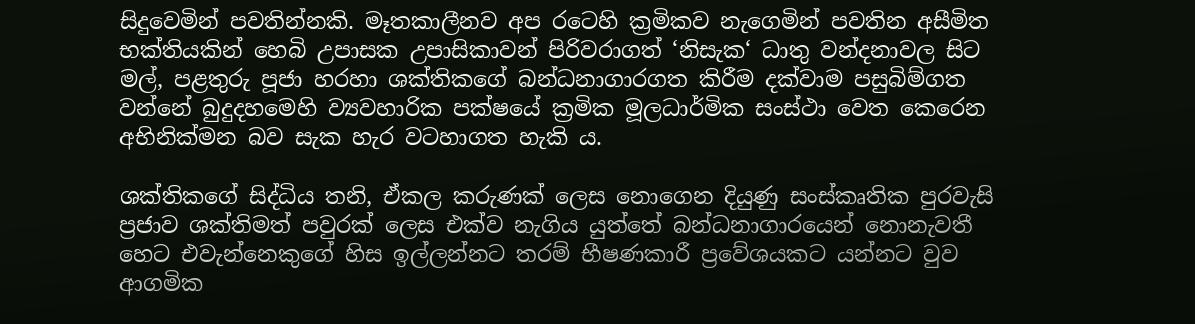සිදුවෙමින් පවතින්නකි. මෑතකාලීනව අප රටෙහි ක්‍රමිකව නැගෙමින් පවතින අසීමිත භක්තියකින් හෙබි උපාසක උපාසිකාවන් පිරිවරාගත් ‘නිසැක‘ ධාතු වන්දනාවල සිට මල්, පළතුරු පූජා හරහා ශක්තිකගේ බන්ධනාගාරගත කිරීම දක්වාම පසුබිම්ගත වන්නේ බුදුදහමෙහි ව්‍යවහාරික පක්ෂයේ ක්‍රමික මූලධාර්මික සංස්ථා වෙත කෙරෙන අභිනික්මන බව සැක හැර වටහාගත හැකි ය.

ශක්තිකගේ සිද්ධිය තනි, ඒකල කරුණක් ලෙස නොගෙන දියුණු සංස්කෘතික පුරවැසි ප්‍රජාව ශක්තිමත් පවුරක් ලෙස එක්ව නැගිය යුත්තේ බන්ධනාගාරයෙන් නොනැවතී හෙට එවැන්නෙකුගේ හිස ඉල්ලන්නට තරම් භීෂණකාරී ප්‍රවේශයකට යන්නට වුව ආගමික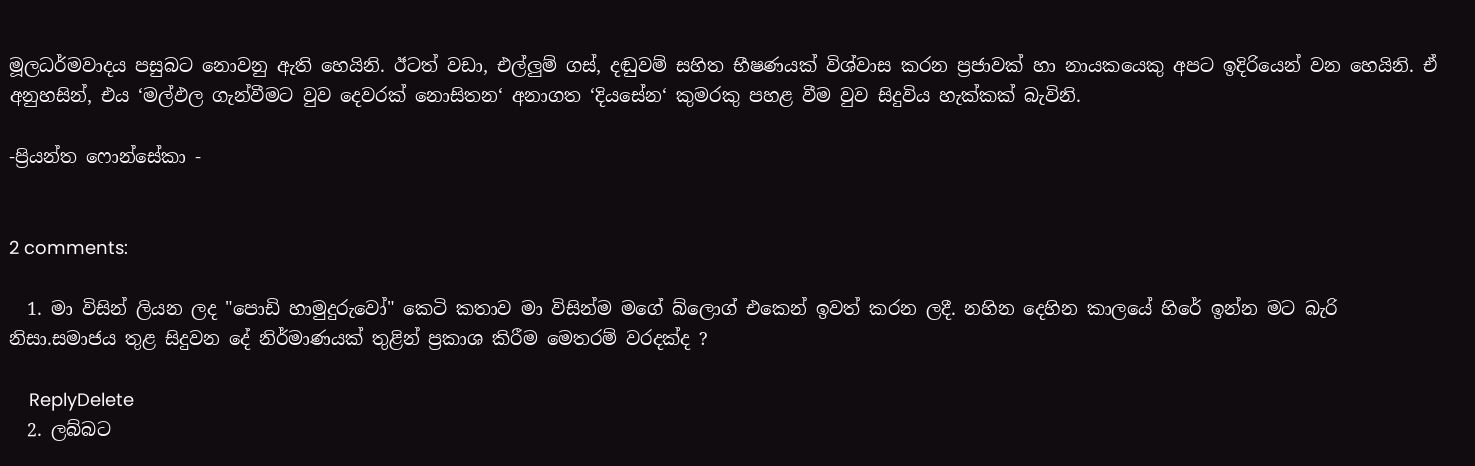මූලධර්මවාදය පසුබට නොවනු ඇති හෙයිනි. ඊටත් වඩා, එල්ලුම් ගස්, දඬුවම් සහිත භීෂණයක් විශ්වාස කරන ප්‍රජාවක් හා නායකයෙකු අපට ඉදිරියෙන් වන හෙයිනි. ඒ අනුහසින්, එය ‘මල්ඵල ගැන්වීමට වුව දෙවරක් නොසිතන‘ අනාගත ‘දියසේන‘ කුමරකු පහළ වීම වුව සිදුවිය හැක්කක් බැවිනි.

-ප්‍රියන්ත ෆොන්සේකා -


2 comments:

  1. මා විසින් ලියන ලද "පොඩි හාමුදුරුවෝ" කෙටි කතාව මා විසින්ම මගේ බ්ලොග් එකෙන් ඉවත් කරන ලදී. නහින දෙහින කාලයේ හිරේ ඉන්න මට බැරි නිසා.සමාජය තුළ සිදුවන දේ නිර්මාණයක් තුළින් ප්‍රකාශ කිරීම මෙතරම් වරදක්ද ?

    ReplyDelete
  2. ලබ්බට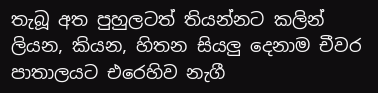තැබූ අත පුහුලටත් තියන්නට කලින් ලියන, කියන, හිතන සියලු දෙනාම චීවර පාතාලයට එරෙහිව නැගී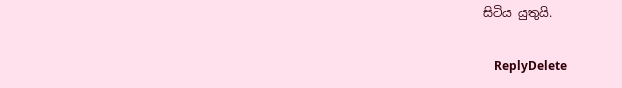සිටිය යුතුයි.

    ReplyDelete